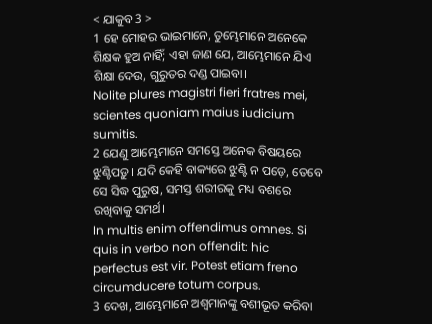< ଯାକୁବ 3 >
1 ହେ ମୋହର ଭାଇମାନେ, ତୁମ୍ଭେମାନେ ଅନେକେ ଶିକ୍ଷକ ହୁଅ ନାହିଁ; ଏହା ଜାଣ ଯେ, ଆମ୍ଭେମାନେ ଯିଏ ଶିକ୍ଷା ଦେଉ, ଗୁରୁତର ଦଣ୍ଡ ପାଇବା।
Nolite plures magistri fieri fratres mei, scientes quoniam maius iudicium sumitis.
2 ଯେଣୁ ଆମ୍ଭେମାନେ ସମସ୍ତେ ଅନେକ ବିଷୟରେ ଝୁଣ୍ଟିପଡ଼ୁ। ଯଦି କେହି ବାକ୍ୟରେ ଝୁଣ୍ଟି ନ ପଡ଼େ, ତେବେ ସେ ସିଦ୍ଧ ପୁରୁଷ, ସମସ୍ତ ଶରୀରକୁ ମଧ୍ୟ ବଶରେ ରଖିବାକୁ ସମର୍ଥ।
In multis enim offendimus omnes. Si quis in verbo non offendit: hic perfectus est vir. Potest etiam freno circumducere totum corpus.
3 ଦେଖ, ଆମ୍ଭେମାନେ ଅଶ୍ୱମାନଙ୍କୁ ବଶୀଭୂତ କରିବା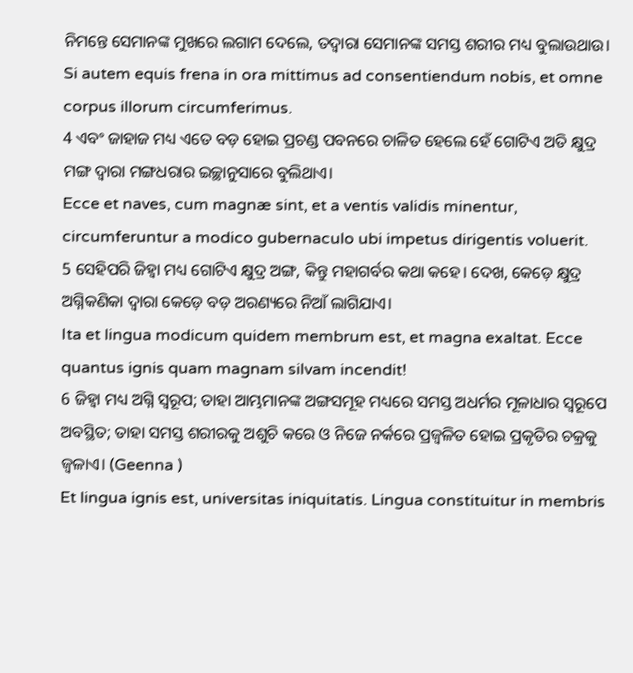ନିମନ୍ତେ ସେମାନଙ୍କ ମୁଖରେ ଲଗାମ ଦେଲେ, ତଦ୍ୱାରା ସେମାନଙ୍କ ସମସ୍ତ ଶରୀର ମଧ୍ୟ ବୁଲାଉଥାଉ।
Si autem equis frena in ora mittimus ad consentiendum nobis, et omne corpus illorum circumferimus.
4 ଏବଂ ଜାହାଜ ମଧ୍ୟ ଏତେ ବଡ଼ ହୋଇ ପ୍ରଚଣ୍ଡ ପବନରେ ଚାଳିତ ହେଲେ ହେଁ ଗୋଟିଏ ଅତି କ୍ଷୁଦ୍ର ମଙ୍ଗ ଦ୍ୱାରା ମଙ୍ଗଧରାର ଇଚ୍ଛାନୁସାରେ ବୁଲିଥାଏ।
Ecce et naves, cum magnæ sint, et a ventis validis minentur, circumferuntur a modico gubernaculo ubi impetus dirigentis voluerit.
5 ସେହିପରି ଜିହ୍ୱା ମଧ୍ୟ ଗୋଟିଏ କ୍ଷୁଦ୍ର ଅଙ୍ଗ, କିନ୍ତୁ ମହାଗର୍ବର କଥା କହେ। ଦେଖ, କେଡ଼େ କ୍ଷୁଦ୍ର ଅଗ୍ନିକଣିକା ଦ୍ୱାରା କେଡ଼େ ବଡ଼ ଅରଣ୍ୟରେ ନିଆଁ ଲାଗିଯାଏ।
Ita et lingua modicum quidem membrum est, et magna exaltat. Ecce quantus ignis quam magnam silvam incendit!
6 ଜିହ୍ୱା ମଧ୍ୟ ଅଗ୍ନି ସ୍ୱରୂପ; ତାହା ଆମ୍ଭମାନଙ୍କ ଅଙ୍ଗସମୂହ ମଧ୍ୟରେ ସମସ୍ତ ଅଧର୍ମର ମୂଳାଧାର ସ୍ୱରୂପେ ଅବସ୍ଥିତ; ତାହା ସମସ୍ତ ଶରୀରକୁ ଅଶୁଚି କରେ ଓ ନିଜେ ନର୍କରେ ପ୍ରଜ୍ୱଳିତ ହୋଇ ପ୍ରକୃତିର ଚକ୍ରକୁ ଜ୍ୱଳାଏ। (Geenna )
Et lingua ignis est, universitas iniquitatis. Lingua constituitur in membris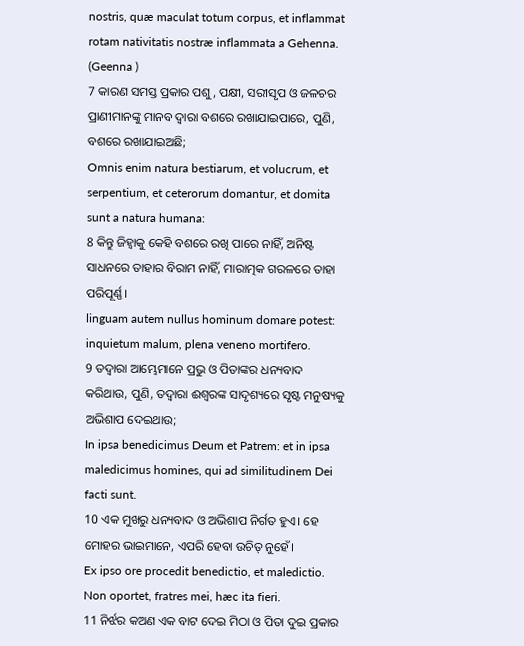nostris, quæ maculat totum corpus, et inflammat rotam nativitatis nostræ inflammata a Gehenna. (Geenna )
7 କାରଣ ସମସ୍ତ ପ୍ରକାର ପଶୁ, ପକ୍ଷୀ, ସରୀସୃପ ଓ ଜଳଚର ପ୍ରାଣୀମାନଙ୍କୁ ମାନବ ଦ୍ୱାରା ବଶରେ ରଖାଯାଇପାରେ, ପୁଣି, ବଶରେ ରଖାଯାଇଅଛି;
Omnis enim natura bestiarum, et volucrum, et serpentium, et ceterorum domantur, et domita sunt a natura humana:
8 କିନ୍ତୁ ଜିହ୍ୱାକୁ କେହି ବଶରେ ରଖି ପାରେ ନାହିଁ, ଅନିଷ୍ଟ ସାଧନରେ ତାହାର ବିରାମ ନାହିଁ, ମାରାତ୍ମକ ଗରଳରେ ତାହା ପରିପୂର୍ଣ୍ଣ।
linguam autem nullus hominum domare potest: inquietum malum, plena veneno mortifero.
9 ତଦ୍ୱାରା ଆମ୍ଭେମାନେ ପ୍ରଭୁ ଓ ପିତାଙ୍କର ଧନ୍ୟବାଦ କରିଥାଉ, ପୁଣି, ତଦ୍ୱାରା ଈଶ୍ବରଙ୍କ ସାଦୃଶ୍ୟରେ ସୃଷ୍ଟ ମନୁଷ୍ୟକୁ ଅଭିଶାପ ଦେଇଥାଉ;
In ipsa benedicimus Deum et Patrem: et in ipsa maledicimus homines, qui ad similitudinem Dei facti sunt.
10 ଏକ ମୁଖରୁ ଧନ୍ୟବାଦ ଓ ଅଭିଶାପ ନିର୍ଗତ ହୁଏ। ହେ ମୋହର ଭାଇମାନେ, ଏପରି ହେବା ଉଚିତ୍ ନୁହେଁ।
Ex ipso ore procedit benedictio, et maledictio. Non oportet, fratres mei, hæc ita fieri.
11 ନିର୍ଝର କଅଣ ଏକ ବାଟ ଦେଇ ମିଠା ଓ ପିତା ଦୁଇ ପ୍ରକାର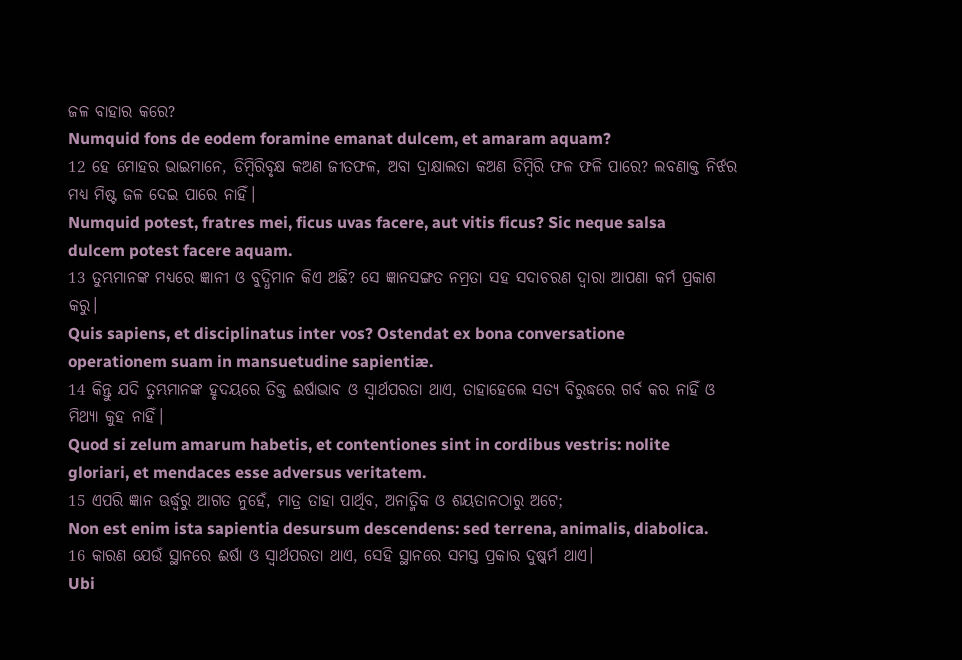ଜଳ ବାହାର କରେ?
Numquid fons de eodem foramine emanat dulcem, et amaram aquam?
12 ହେ ମୋହର ଭାଇମାନେ, ଡିମ୍ବିରିବୃକ୍ଷ କଅଣ ଜୀତଫଳ, ଅବା ଦ୍ରାକ୍ଷାଲତା କଅଣ ଡିମ୍ବିରି ଫଳ ଫଳି ପାରେ? ଲବଣାକ୍ତ ନିର୍ଝର ମଧ୍ୟ ମିଷ୍ଟ ଜଳ ଦେଇ ପାରେ ନାହିଁ।
Numquid potest, fratres mei, ficus uvas facere, aut vitis ficus? Sic neque salsa dulcem potest facere aquam.
13 ତୁମ୍ଭମାନଙ୍କ ମଧ୍ୟରେ ଜ୍ଞାନୀ ଓ ବୁଦ୍ଧିମାନ କିଏ ଅଛି? ସେ ଜ୍ଞାନସଙ୍ଗତ ନମ୍ରତା ସହ ସଦାଚରଣ ଦ୍ୱାରା ଆପଣା କର୍ମ ପ୍ରକାଶ କରୁ।
Quis sapiens, et disciplinatus inter vos? Ostendat ex bona conversatione operationem suam in mansuetudine sapientiæ.
14 କିନ୍ତୁ ଯଦି ତୁମ୍ଭମାନଙ୍କ ହୃଦୟରେ ତିକ୍ତ ଈର୍ଷାଭାବ ଓ ସ୍ୱାର୍ଥପରତା ଥାଏ, ତାହାହେଲେ ସତ୍ୟ ବିରୁଦ୍ଧରେ ଗର୍ବ କର ନାହିଁ ଓ ମିଥ୍ୟା କୁହ ନାହିଁ।
Quod si zelum amarum habetis, et contentiones sint in cordibus vestris: nolite gloriari, et mendaces esse adversus veritatem.
15 ଏପରି ଜ୍ଞାନ ଊର୍ଦ୍ଧ୍ୱରୁ ଆଗତ ନୁହେଁ, ମାତ୍ର ତାହା ପାର୍ଥିବ, ଅନାତ୍ମିକ ଓ ଶୟତାନଠାରୁ ଅଟେ;
Non est enim ista sapientia desursum descendens: sed terrena, animalis, diabolica.
16 କାରଣ ଯେଉଁ ସ୍ଥାନରେ ଈର୍ଷା ଓ ସ୍ୱାର୍ଥପରତା ଥାଏ, ସେହି ସ୍ଥାନରେ ସମସ୍ତ ପ୍ରକାର ଦୁଷ୍କର୍ମ ଥାଏ।
Ubi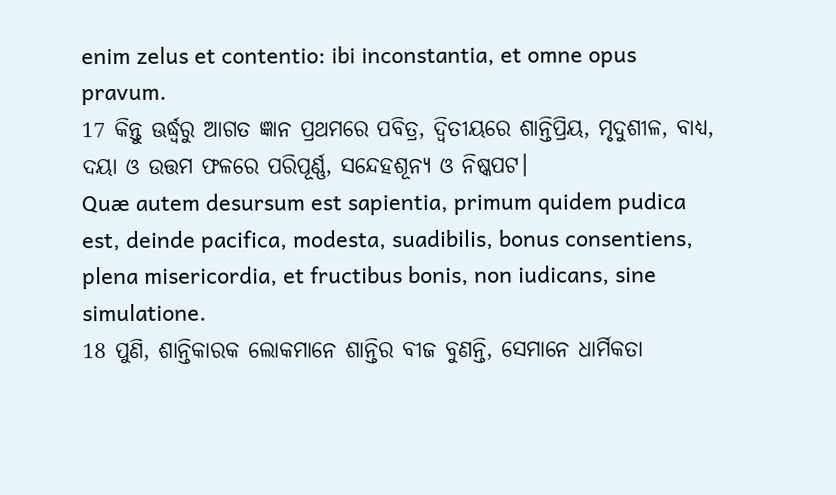enim zelus et contentio: ibi inconstantia, et omne opus pravum.
17 କିନ୍ତୁ ଊର୍ଦ୍ଧ୍ୱରୁ ଆଗତ ଜ୍ଞାନ ପ୍ରଥମରେ ପବିତ୍ର, ଦ୍ୱିତୀୟରେ ଶାନ୍ତିପ୍ରିୟ, ମୃଦୁଶୀଳ, ବାଧ୍ୟ, ଦୟା ଓ ଉତ୍ତମ ଫଳରେ ପରିପୂର୍ଣ୍ଣ, ସନ୍ଦେହଶୂନ୍ୟ ଓ ନିଷ୍କପଟ।
Quæ autem desursum est sapientia, primum quidem pudica est, deinde pacifica, modesta, suadibilis, bonus consentiens, plena misericordia, et fructibus bonis, non iudicans, sine simulatione.
18 ପୁଣି, ଶାନ୍ତିକାରକ ଲୋକମାନେ ଶାନ୍ତିର ବୀଜ ବୁଣନ୍ତି, ସେମାନେ ଧାର୍ମିକତା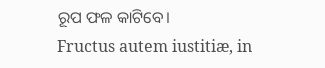ରୂପ ଫଳ କାଟିବେ।
Fructus autem iustitiæ, in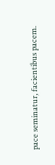pace seminatur, facientibus pacem.